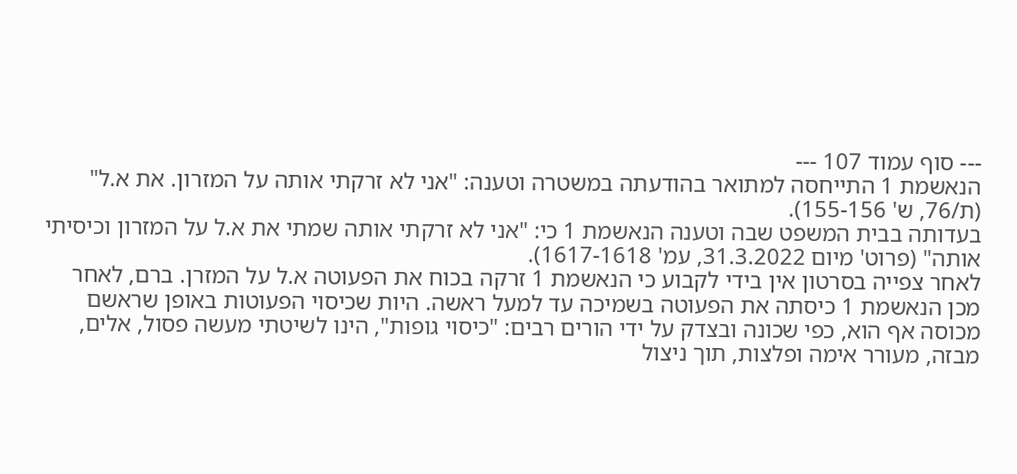--- סוף עמוד 107 ---
הנאשמת 1 התייחסה למתואר בהודעתה במשטרה וטענה: "אני לא זרקתי אותה על המזרון. את א.ל" (ת/76, ש' 155-156).
בעדותה בבית המשפט שבה וטענה הנאשמת 1 כי: "אני לא זרקתי אותה שמתי את א.ל על המזרון וכיסיתי אותה" (פרוט' מיום 31.3.2022, עמ' 1617-1618).
לאחר צפייה בסרטון אין בידי לקבוע כי הנאשמת 1 זרקה בכוח את הפעוטה א.ל על המזרן. ברם, לאחר מכן הנאשמת 1 כיסתה את הפעוטה בשמיכה עד למעל ראשה. היות שכיסוי הפעוטות באופן שראשם מכוסה אף הוא, כפי שכונה ובצדק על ידי הורים רבים: "כיסוי גופות", הינו לשיטתי מעשה פסול, אלים, מבזה, מעורר אימה ופלצות, תוך ניצול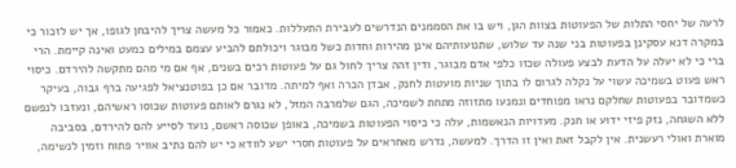לרעה של יחסי התלות של הפעוטות בצוות הגן, ויש בו את הסממנים הנדרשים לעבירת התעללות. כאמור כל מעשה צריך להיבחן לגופו, אך יש לזכור כי במקרה דנא עסקינן בפעוטות בני שנה עד שלוש, שתנועותיהם אינן מהירות וחדות כשל מבוגר ויכולתם להביע עצמם במילים כמעט ואינה קיימת. הרי ברי כי לא יעלה על הדעת לבצע פעולה שכזו כלפי אדם מבוגר, ודין זהה צריך לחול גם על פעוטות רכים בשנים, אף אם מי מהם מתקשה להירדם. כיסוי ראש פעוט בשמיכה עשוי על נקלה לגרום לו בתוך שניות מועטות לחנק, אבדן הכרה ואף למיתה. מדובר אם כן בפוטנציאל לפגיעה ברף גבוה, בעיקר כשמדובר בפעוטות שחלקם נראו מפוחדים ונמנעו מתזוזה מתחת לשמיכה, הגם שלמרבה המזל, לא נגרם לאותם פעוטות שכוסו ראשיהם, ונעזבו לנפשם ללא השגחה, נזק פיזי ידוע או חנק. מעדויות הנאשמות, עלה כי כיסוי הפעוטות בשמיכה, באופן שכוסה ראשם, נועד לסייע להם להירדם, בסביבה מוארת ואולי רעשנית. אין לקבל זאת ואין זו הדרך. למעשה, נדרש מאחראים על פעוטות חסרי ישע לוודא כי יש להם נתיב אוויר פתוח וזמין לנשימה,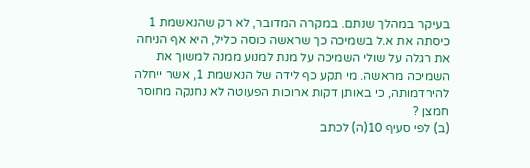בעיקר במהלך שנתם. במקרה המדובר, לא רק שהנאשמת 1 כיסתה את א.ל בשמיכה כך שראשה כוסה כליל, היא אף הניחה את רגלה על שולי השמיכה על מנת למנוע ממנה למשוך את השמיכה מראשה. מי תקע כף לידה של הנאשמת 1, אשר ייחלה להירדמותה, כי באותן דקות ארוכות הפעוטה לא נחנקה מחוסר חמצן ?
(ב) לפי סעיף 10(ה) לכתב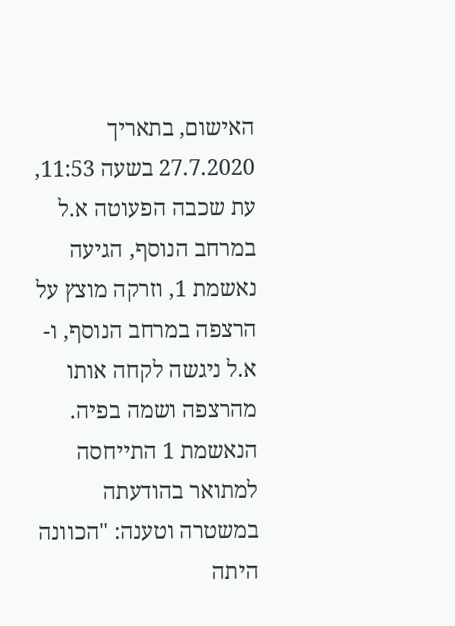האישום, בתאריך 27.7.2020 בשעה 11:53, עת שכבה הפעוטה א.ל במרחב הנוסף, הגיעה נאשמת 1, וזרקה מוצץ על הרצפה במרחב הנוסף, ו-א.ל ניגשה לקחה אותו מהרצפה ושמה בפיה.
הנאשמת 1 התייחסה למתואר בהודעתה במשטרה וטענה: "הכוונה היתה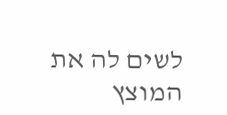לשים לה את המוצץ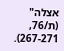אצלה" (ת/76, 267-271).